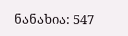ნანახია: 547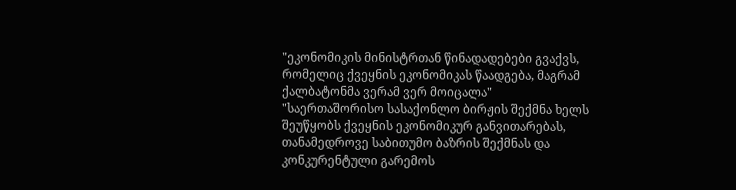"ეკონომიკის მინისტრთან წინადადებები გვაქვს, რომელიც ქვეყნის ეკონომიკას წაადგება, მაგრამ ქალბატონმა ვერამ ვერ მოიცალა"
"საერთაშორისო სასაქონლო ბირჟის შექმნა ხელს შეუწყობს ქვეყნის ეკონომიკურ განვითარებას, თანამედროვე საბითუმო ბაზრის შექმნას და კონკურენტული გარემოს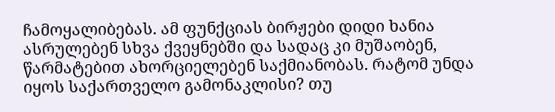ჩამოყალიბებას. ამ ფუნქციას ბირჟები დიდი ხანია ასრულებენ სხვა ქვეყნებში და სადაც კი მუშაობენ, წარმატებით ახორციელებენ საქმიანობას. რატომ უნდა იყოს საქართველო გამონაკლისი? თუ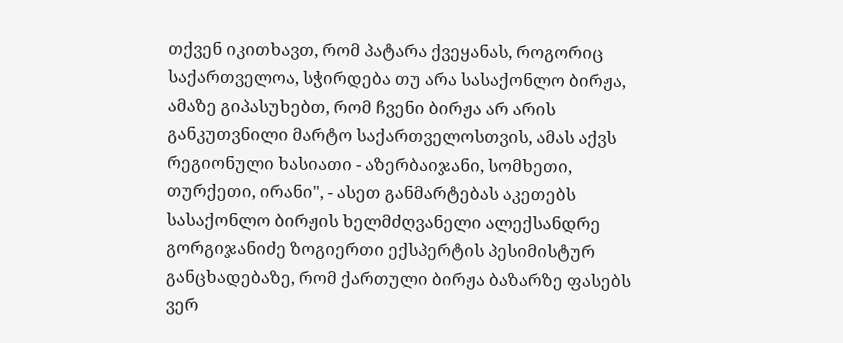თქვენ იკითხავთ, რომ პატარა ქვეყანას, როგორიც საქართველოა, სჭირდება თუ არა სასაქონლო ბირჟა, ამაზე გიპასუხებთ, რომ ჩვენი ბირჟა არ არის განკუთვნილი მარტო საქართველოსთვის, ამას აქვს რეგიონული ხასიათი - აზერბაიჯანი, სომხეთი, თურქეთი, ირანი", - ასეთ განმარტებას აკეთებს სასაქონლო ბირჟის ხელმძღვანელი ალექსანდრე გორგიჯანიძე ზოგიერთი ექსპერტის პესიმისტურ განცხადებაზე, რომ ქართული ბირჟა ბაზარზე ფასებს ვერ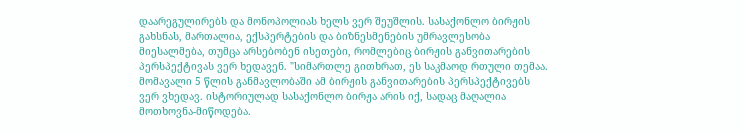დაარეგულირებს და მონოპოლიას ხელს ვერ შეუშლის. სასაქონლო ბირჟის გახსნას, მართალია, ექსპერტების და ბიზნესმენების უმრავლესობა მიესალმება, თუმცა არსებობენ ისეთები, რომლებიც ბირჟის განვითარების პერსპექტივას ვერ ხედავენ. "სიმართლე გითხრათ, ეს საკმაოდ რთული თემაა. მომავალი 5 წლის განმავლობაში ამ ბირჟის განვითარების პერსპექტივებს ვერ ვხედავ. ისტორიულად სასაქონლო ბირჟა არის იქ, სადაც მაღალია მოთხოვნა-მიწოდება.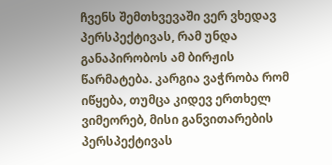ჩვენს შემთხვევაში ვერ ვხედავ პერსპექტივას, რამ უნდა განაპირობოს ამ ბირჟის წარმატება. კარგია ვაჭრობა რომ იწყება, თუმცა კიდევ ერთხელ ვიმეორებ, მისი განვითარების პერსპექტივას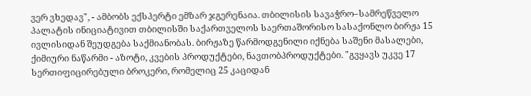ვერ ვხედავ", - ამბობს ექსპერტი ემზარ ჯგერენაია. თბილისის სავაჭრო–სამრეწველო პალატის ინიციატივით თბილისში საქართველოს საერთაშორისო სასაქონლო ბირჟა 15 ივლისიდან შეუდგება საქმიანობას. ბირჟაზე წარმოდგენილი იქნება საშენი მასალები, ქიმიური ნაწარმი - აზოტი, კვების პროდუქტები, ნავთობპროდუქტები. "გვყავს უკვე 17 სერთიფიცირებული ბროკერი, რომელიც 25 კაციდან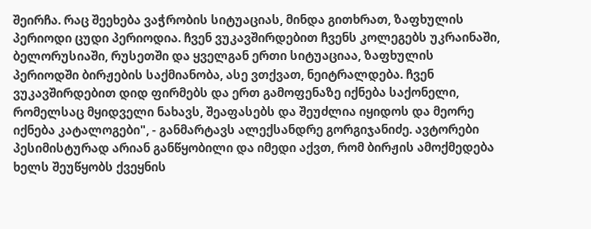შეირჩა. რაც შეეხება ვაჭრობის სიტუაციას, მინდა გითხრათ, ზაფხულის პერიოდი ცუდი პერიოდია. ჩვენ ვუკავშირდებით ჩვენს კოლეგებს უკრაინაში, ბელორუსიაში, რუსეთში და ყველგან ერთი სიტუაციაა, ზაფხულის პერიოდში ბირჟების საქმიანობა, ასე ვთქვათ, ნეიტრალდება. ჩვენ ვუკავშირდებით დიდ ფირმებს და ერთ გამოფენაზე იქნება საქონელი, რომელსაც მყიდველი ნახავს, შეაფასებს და შეუძლია იყიდოს და მეორე იქნება კატალოგები", - განმარტავს ალექსანდრე გორგიჯანიძე. ავტორები პესიმისტურად არიან განწყობილი და იმედი აქვთ, რომ ბირჟის ამოქმედება ხელს შეუწყობს ქვეყნის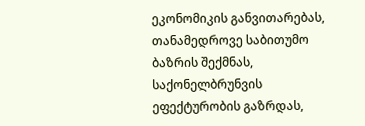ეკონომიკის განვითარებას, თანამედროვე საბითუმო ბაზრის შექმნას, საქონელბრუნვის ეფექტურობის გაზრდას,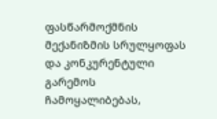ფასწარმოქმნის მექანიზმის სრულყოფას და კონკურენტული გარემოს ჩამოყალიბებას,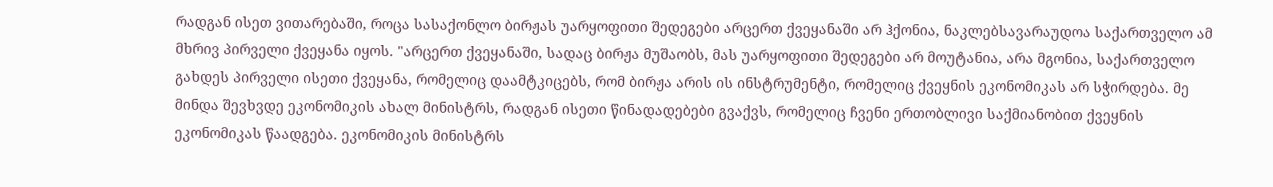რადგან ისეთ ვითარებაში, როცა სასაქონლო ბირჟას უარყოფითი შედეგები არცერთ ქვეყანაში არ ჰქონია, ნაკლებსავარაუდოა საქართველო ამ მხრივ პირველი ქვეყანა იყოს. "არცერთ ქვეყანაში, სადაც ბირჟა მუშაობს, მას უარყოფითი შედეგები არ მოუტანია, არა მგონია, საქართველო გახდეს პირველი ისეთი ქვეყანა, რომელიც დაამტკიცებს, რომ ბირჟა არის ის ინსტრუმენტი, რომელიც ქვეყნის ეკონომიკას არ სჭირდება. მე მინდა შევხვდე ეკონომიკის ახალ მინისტრს, რადგან ისეთი წინადადებები გვაქვს, რომელიც ჩვენი ერთობლივი საქმიანობით ქვეყნის ეკონომიკას წაადგება. ეკონომიკის მინისტრს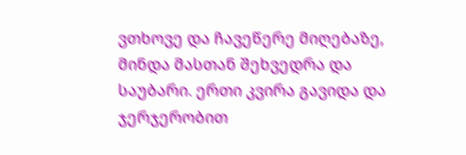ვთხოვე და ჩავეწერე მიღებაზე, მინდა მასთან შეხვედრა და საუბარი. ერთი კვირა გავიდა და ჯერჯერობით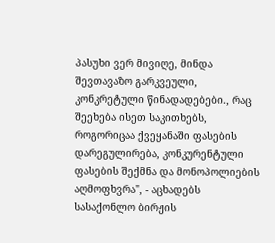პასუხი ვერ მივიღე, მინდა შევთავაზო გარკვეული, კონკრეტული წინადადებები., რაც შეეხება ისეთ საკითხებს, როგორიცაა ქვეყანაში ფასების დარეგულირება, კონკურენტული ფასების შექმნა და მონოპოლიების აღმოფხვრა", - აცხადებს სასაქონლო ბირჟის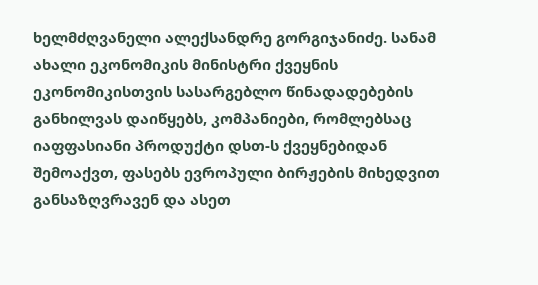ხელმძღვანელი ალექსანდრე გორგიჯანიძე. სანამ ახალი ეკონომიკის მინისტრი ქვეყნის ეკონომიკისთვის სასარგებლო წინადადებების განხილვას დაიწყებს, კომპანიები, რომლებსაც იაფფასიანი პროდუქტი დსთ-ს ქვეყნებიდან შემოაქვთ, ფასებს ევროპული ბირჟების მიხედვით განსაზღვრავენ და ასეთ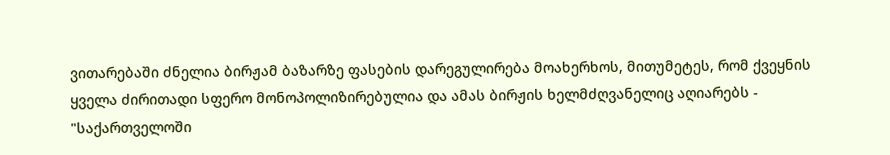ვითარებაში ძნელია ბირჟამ ბაზარზე ფასების დარეგულირება მოახერხოს, მითუმეტეს, რომ ქვეყნის ყველა ძირითადი სფერო მონოპოლიზირებულია და ამას ბირჟის ხელმძღვანელიც აღიარებს - "საქართველოში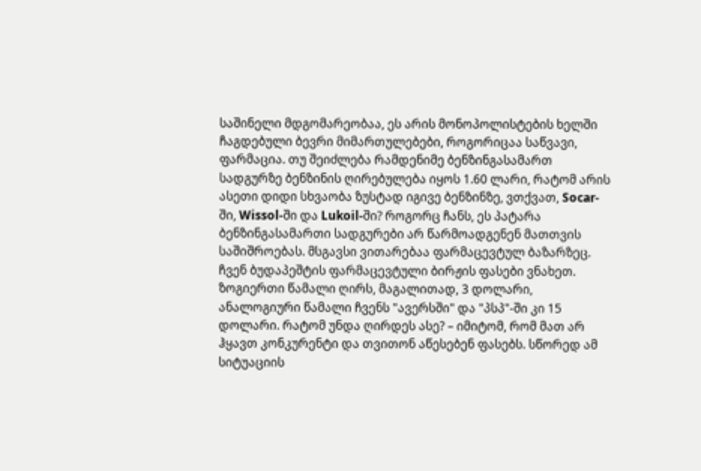საშინელი მდგომარეობაა, ეს არის მონოპოლისტების ხელში ჩაგდებული ბევრი მიმართულებები, როგორიცაა საწვავი, ფარმაცია. თუ შეიძლება რამდენიმე ბენზინგასამართ სადგურზე ბენზინის ღირებულება იყოს 1.60 ლარი, რატომ არის ასეთი დიდი სხვაობა ზუსტად იგივე ბენზინზე, ვთქვათ, Socar-ში, Wissol-ში და Lukoil-ში? როგორც ჩანს, ეს პატარა ბენზინგასამართი სადგურები არ წარმოადგენენ მათთვის საშიშროებას. მსგავსი ვითარებაა ფარმაცევტულ ბაზარზეც. ჩვენ ბუდაპეშტის ფარმაცევტული ბირჟის ფასები ვნახეთ. ზოგიერთი წამალი ღირს, მაგალითად, 3 დოლარი, ანალოგიური წამალი ჩვენს "ავერსში" და "პსპ"-ში კი 15 დოლარი. რატომ უნდა ღირდეს ასე? – იმიტომ, რომ მათ არ ჰყავთ კონკურენტი და თვითონ აწესებენ ფასებს. სწორედ ამ სიტუაციის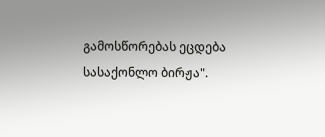გამოსწორებას ეცდება სასაქონლო ბირჟა".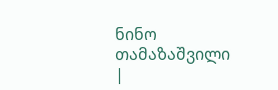ნინო თამაზაშვილი
|